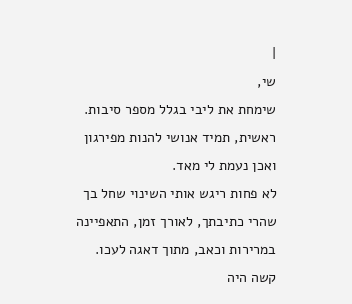|
שי,
שימחת את ליבי בגלל מספר סיבות.
ראשית, תמיד אנושי להנות מפירגון ואכן נעמת לי מאד.
לא פחות ריגש אותי השינוי שחל בך שהרי כתיבתך, לאורך זמן, התאפיינה במרירות וכאב, מתוך דאגה לעכו. קשה היה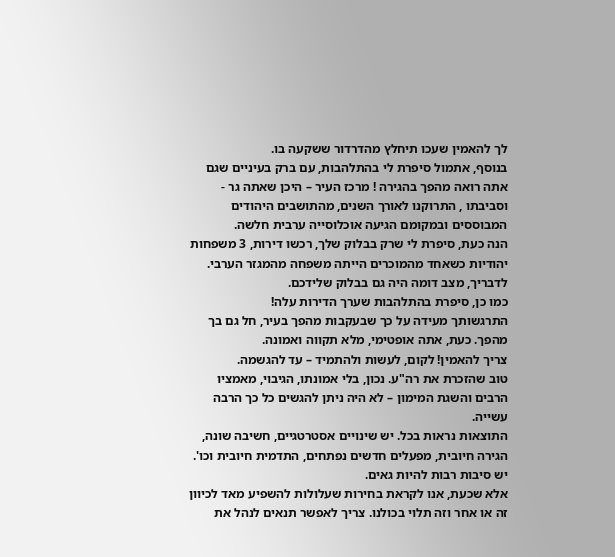לך להאמין שעכו תיחלץ מהדרדור ששקעה בו.
בנוסף, אתמול סיפרת לי בהתלהבות, עם ברק בעיניים שגם אתה רואה מהפך בהגירה ! מרכז העיר – היכן שאתה גר - וסביבתו , התרוקנו לאורך השנים, מהתושבים היהודים המבוססים ובמקומם הגיעה אוכלוסייה ערבית חלשה.
הנה כעת, סיפרת לי שרק בבלוק שלך, רכשו דירות, 3 משפחות יהודיות כשאחד מהמוכרים הייתה משפחה מהמגזר הערבי. לדבריך, מצב דומה היה גם בבלוק שלידכם.
כמו כן, סיפרת בהתלהבות שערך הדירות עלה!
התרגשותך מעידה על כך שבעקבות מהפך בעיר, חל גם בך מהפך. כעת, אתה אופטימי, מלא תקווה ואמונה.
צריך להאמין! לקום, לעשות ולהתמיד – עד להגשמה.
טוב שהזכרת את רה"ע. נכון, בלי אמונתו, הגיבוי, מאמציו הרבים והשגת המימון – לא היה ניתן להגשים כל כך הרבה עשייה.
התוצאות נראות בכל. יש שינויים אסטרטגיים, חשיבה שונה, הגירה חיובית, מפעלים חדשים נפתחים, התדמית חיובית וכו'. יש סיבות רבות להיות גאים.
אלא שכעת, אנו לקראת בחירות שעלולות להשפיע מאד לכיוון זה או אחר וזה תלוי בכולנו. צריך לאפשר תנאים לנהל את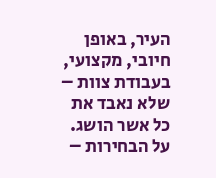העיר, באופן חיובי, מקצועי, בעבודת צוות – שלא נאבד את כל אשר הושג.
על הבחירות –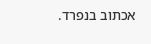אכתוב בנפרד.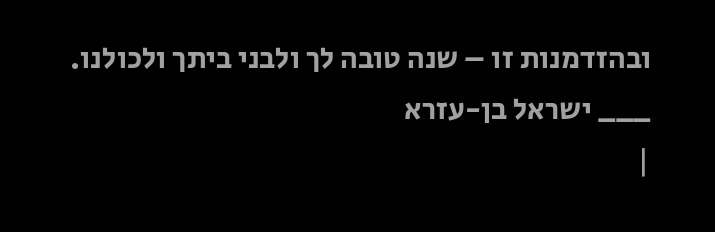ובהזדמנות זו – שנה טובה לך ולבני ביתך ולכולנו.
___ ישראל בן-עזרא
|